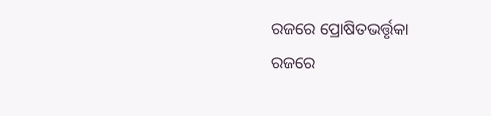ରଜରେ ପ୍ରୋଷିତଭର୍ତ୍ତୃକା
ରଜରେ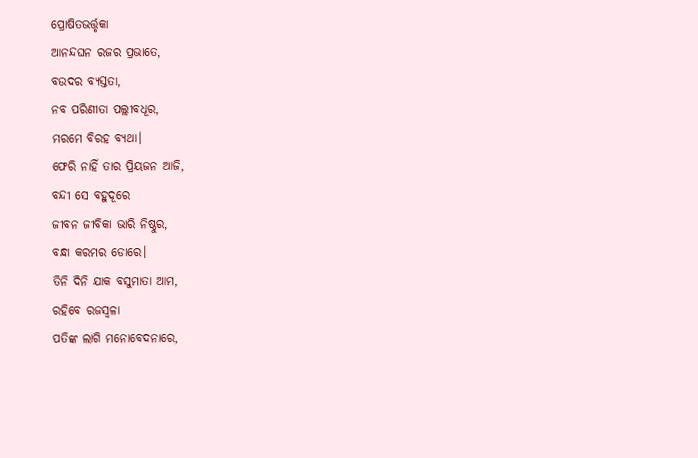ପ୍ରୋଷିତଭର୍ତ୍ତୃକା
ଆନନ୍ଦଘନ ରଜର ପ୍ରଭାତେ,
ବଉଦର ବ୍ୟସ୍ତତା,
ନବ ପରିଣୀତା ପଲ୍ଲୀବଧୂର,
ମରମେ ବିରହ ବ୍ଯଥା।
ଫେରି ନାହିଁ ତାର ପ୍ରିୟଜନ ଆଜି,
ବନ୍ଦୀ ସେ ବହୁଦୂରେ
ଜୀବନ ଜୀବିକା ଭାରି ନିଷ୍ଠୁର,
ବନ୍ଧା କରମର ଡୋରେ।
ତିନି ଦିନି ଯାକ ବସୁମାତା ଆମ,
ରହିବେ ରଜସ୍ୱଳା
ପତିଙ୍କ ଲାଗି ମନୋବେଦନାରେ,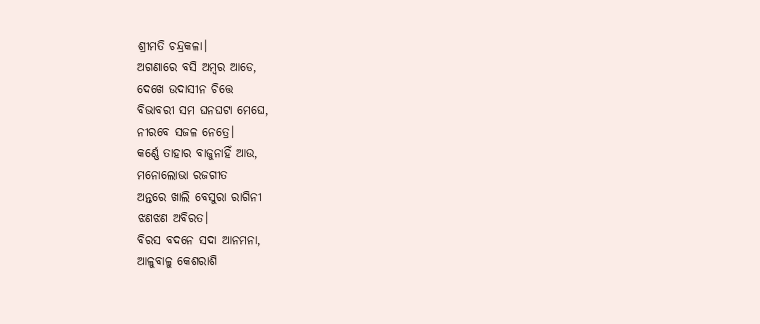ଶ୍ରୀମତି ଚନ୍ଦ୍ରକଳା।
ଅଗଣାରେ ବସି ଅମ୍ବର ଆଡେ,
ଦେଖେ ଉଦାସୀନ ଚିତ୍ତେ
ବିଭାବରୀ ସମ ଘନଘଟା ମେଘେ,
ନୀରବେ ସଜଳ ନେତ୍ରେ।
କର୍ଣ୍ଣେ ତାହାର ବାଜୁନାହିଁ ଆଉ,
ମନୋଲୋଭା ରଜଗୀତ
ଅନ୍ତରେ ଖାଲି ବେସୁରା ରାଗିନୀ
ଝଣଝଣ ଅବିରତ।
ବିରସ ବଦନେ ସଦା ଆନମନା,
ଆଳୁବାଳୁ କେଶରାଶି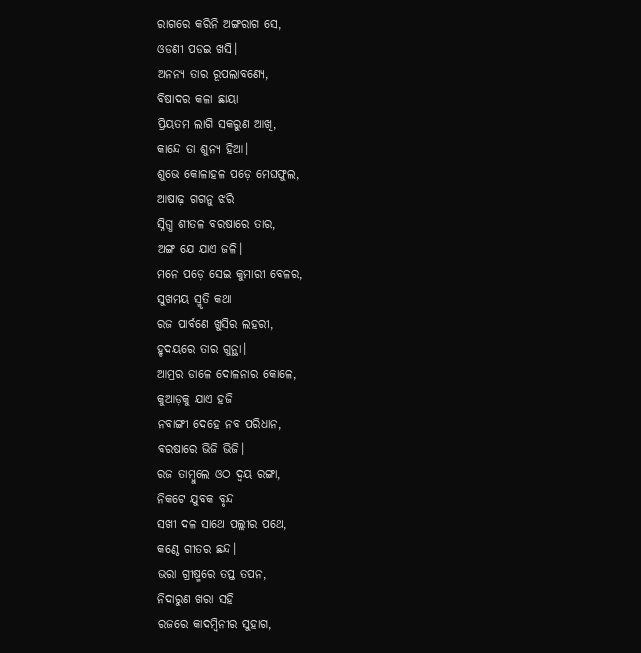ରାଗରେ କରିନି ଅଙ୍ଗରାଗ ସେ,
ଓଡଣୀ ପଡଇ ଖସି।
ଅନନ୍ୟ ତାର ରୂପଲାବଣ୍ଯେ,
ବିଷାଦର କଳା ଛାୟା
ପ୍ରିୟତମ ଲାଗି ସକରୁଣ ଆଖି,
କାନ୍ଦେ ତା ଶୁନ୍ୟ ହିଆ।
ଶୁଭେ କୋଳାହଳ ପଡ଼େ ମେଘଫୁଲ,
ଆଷାଢ଼ ଗଗନୁ ଝରି
ସ୍ନିଗ୍ଧ ଶୀତଳ ବରଷାରେ ତାର,
ଅଙ୍ଗ ଯେ ଯାଏ ଜଳି।
ମନେ ପଡ଼େ ସେଇ କୁମାରୀ ବେଳର,
ସୁଖମୟ ସ୍ମୃତି କଥା
ରଜ ପାର୍ବଣେ ଖୁସିର ଲହରୀ,
ହୃଦୟରେ ତାର ଗୁନ୍ଥା।
ଆମ୍ରର ଡାଳେ ଦୋଳନାର କୋଳେ,
କୁଆଡ଼କୁ ଯାଏ ହଜି
ନବାଙ୍ଗୀ ଦେହେ ନବ ପରିଧାନ,
ବରଷାରେ ଭିଜି ଭିଜି।
ରଜ ତାମ୍ବୁଲେ ଓଠ ଦ୍ବୟ ରଙ୍ଗା,
ନିକଟେ ଯୁବକ ବୃନ୍ଦ
ସଖୀ ଦଳ ସାଥେ ପଲ୍ଲୀର ପଥେ,
କଣ୍ଠେ ଗୀତର ଛନ୍ଦ।
ଭରା ଗ୍ରୀଷ୍ମରେ ତପ୍ତ ତପନ,
ନିଦାରୁଣ ଖରା ସହି
ରଜରେ କାଦମ୍ବିନୀର ସୁହାଗ,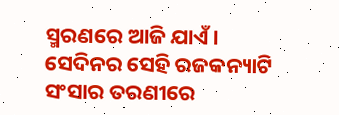ସ୍ମରଣରେ ଆଜି ଯାଏଁ।
ସେଦିନର ସେହି ରଜକନ୍ୟାଟି
ସଂସାର ତରଣୀରେ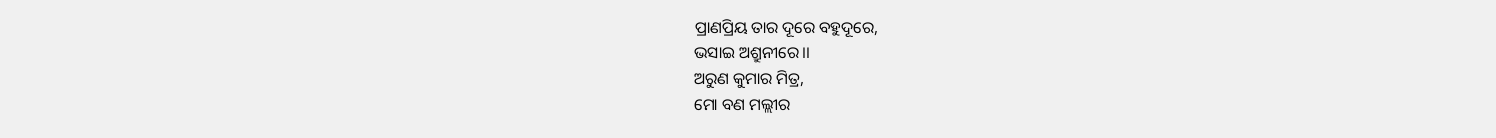ପ୍ରାଣପ୍ରିୟ ତାର ଦୂରେ ବହୁଦୂରେ,
ଭସାଇ ଅଶ୍ରୁନୀରେ।।
ଅରୁଣ କୁମାର ମିତ୍ର,
ମୋ ବଣ ମଲ୍ଲୀର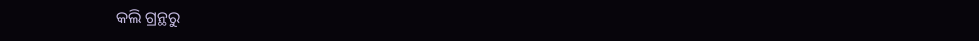କଲି ଗ୍ରନ୍ଥରୁ